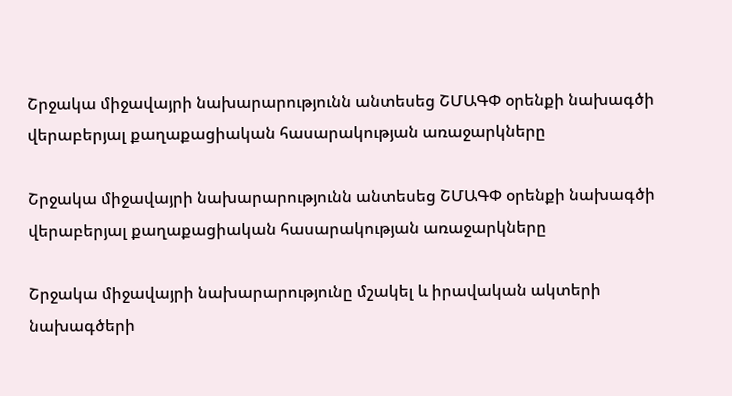Շրջակա միջավայրի նախարարությունն անտեսեց ՇՄԱԳՓ օրենքի նախագծի վերաբերյալ քաղաքացիական հասարակության առաջարկները

Շրջակա միջավայրի նախարարությունն անտեսեց ՇՄԱԳՓ օրենքի նախագծի վերաբերյալ քաղաքացիական հասարակության առաջարկները

Շրջակա միջավայրի նախարարությունը մշակել և իրավական ակտերի նախագծերի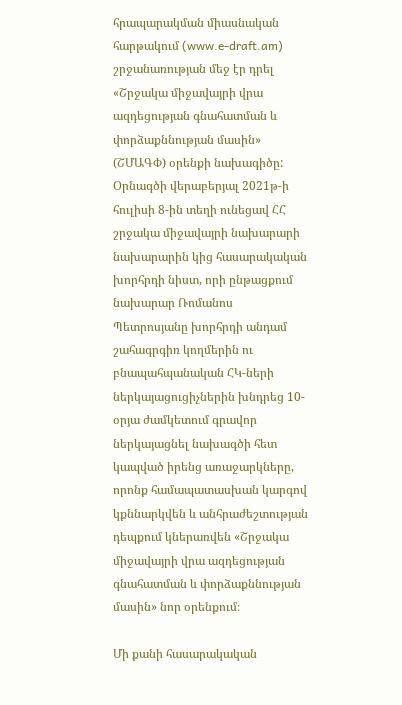հրապարակման միասնական հարթակում (www.e-draft.am) շրջանառության մեջ էր դրել «Շրջակա միջավայրի վրա ազդեցության գնահատման և փորձաքննության մասին» (ՇՄԱԳՓ) օրենքի նախագիծը: Օրնագծի վերաբերյալ 2021թ-ի հուլիսի 8-ին տեղի ունեցավ ՀՀ շրջակա միջավայրի նախարարի նախարարին կից հասարակական խորհրդի նիստ, որի ընթացքում նախարար Ռոմանոս Պետրոսյանը խորհրդի անդամ շահագրգիռ կողմերին ու բնապահպանական ՀԿ-ների ներկայացուցիչներին խնդրեց 10-օրյա ժամկետում գրավոր ներկայացնել նախագծի հետ կապված իրենց առաջարկները, որոնք համապատասխան կարգով կքննարկվեն և անհրաժեշտության դեպքում կներառվեն «Շրջակա միջավայրի վրա ազդեցության գնահատման և փորձաքննության մասին» նոր օրենքում։

Մի քանի հասարակական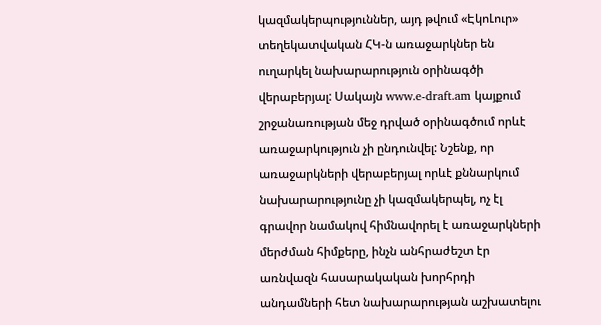կազմակերպություններ, այդ թվում «ԷկոԼուր» տեղեկատվական ՀԿ-ն առաջարկներ են ուղարկել նախարարություն օրինագծի վերաբերյալ: Սակայն www.e-draft.am կայքում շրջանառության մեջ դրված օրինագծում որևէ առաջարկություն չի ընդունվել: Նշենք, որ առաջարկների վերաբերյալ որևէ քննարկում նախարարությունը չի կազմակերպել, ոչ էլ գրավոր նամակով հիմնավորել է առաջարկների մերժման հիմքերը, ինչն անհրաժեշտ էր առնվազն հասարակական խորհրդի անդամների հետ նախարարության աշխատելու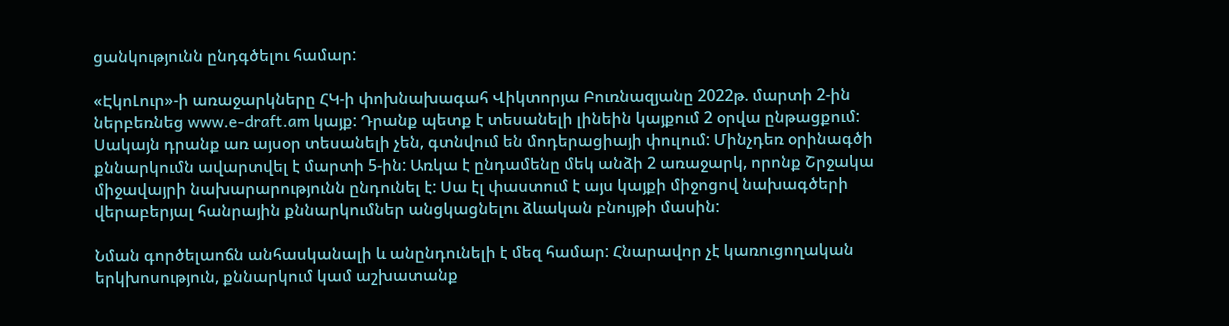ցանկությունն ընդգծելու համար:

«ԷկոԼուր»-ի առաջարկները ՀԿ-ի փոխնախագահ Վիկտորյա Բուռնազյանը 2022թ. մարտի 2-ին ներբեռնեց www.e-draft.am կայք: Դրանք պետք է տեսանելի լինեին կայքում 2 օրվա ընթացքում: Սակայն դրանք առ այսօր տեսանելի չեն, գտնվում են մոդերացիայի փուլում: Մինչդեռ օրինագծի քննարկումն ավարտվել է մարտի 5-ին: Առկա է ընդամենը մեկ անձի 2 առաջարկ, որոնք Շրջակա միջավայրի նախարարությունն ընդունել է: Սա էլ փաստում է այս կայքի միջոցով նախագծերի վերաբերյալ հանրային քննարկումներ անցկացնելու ձևական բնույթի մասին:

Նման գործելաոճն անհասկանալի և անընդունելի է մեզ համար: Հնարավոր չէ կառուցողական երկխոսություն, քննարկում կամ աշխատանք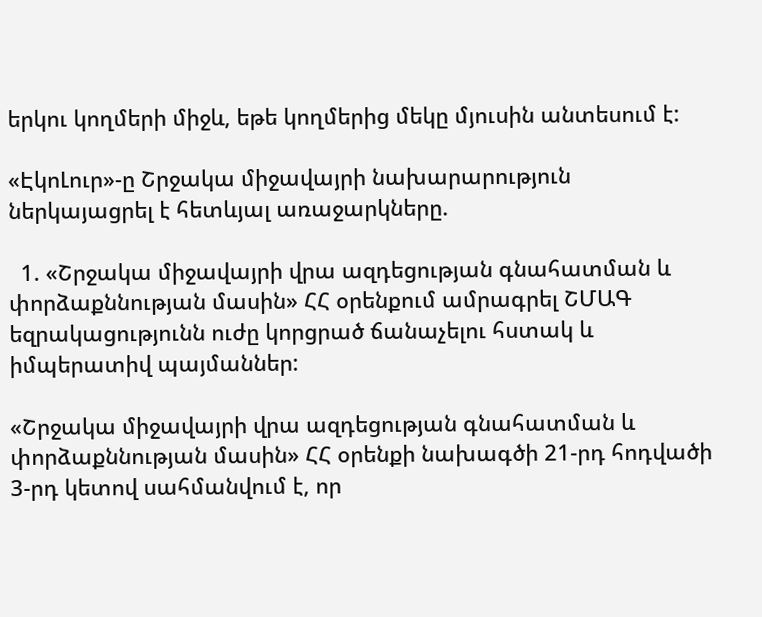երկու կողմերի միջև, եթե կողմերից մեկը մյուսին անտեսում է:

«ԷկոԼուր»-ը Շրջակա միջավայրի նախարարություն ներկայացրել է հետևյալ առաջարկները.

  1. «Շրջակա միջավայրի վրա ազդեցության գնահատման և փորձաքննության մասին» ՀՀ օրենքում ամրագրել ՇՄԱԳ եզրակացությունն ուժը կորցրած ճանաչելու հստակ և իմպերատիվ պայմաններ:

«Շրջակա միջավայրի վրա ազդեցության գնահատման և փորձաքննության մասին» ՀՀ օրենքի նախագծի 21-րդ հոդվածի 3-րդ կետով սահմանվում է, որ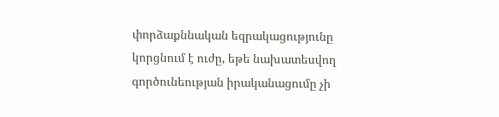փորձաքննական եզրակացությունը կորցնում է ուժը, եթե նախատեսվող գործունեության իրականացումը չի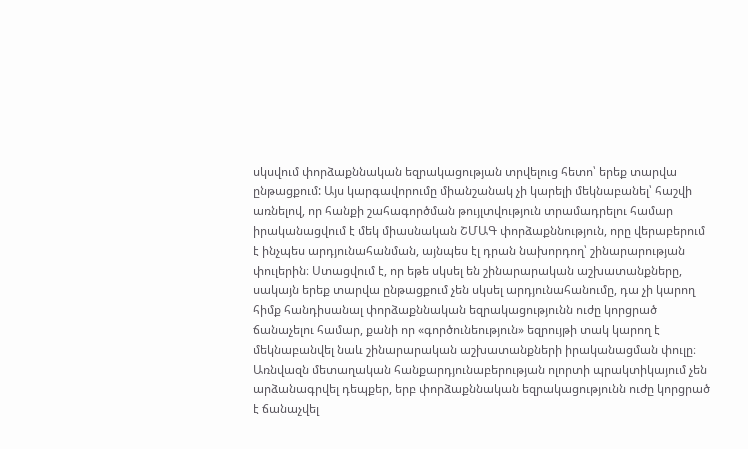սկսվում փորձաքննական եզրակացության տրվելուց հետո՝ երեք տարվա ընթացքում: Այս կարգավորումը միանշանակ չի կարելի մեկնաբանել՝ հաշվի առնելով, որ հանքի շահագործման թույլտվություն տրամադրելու համար իրականացվում է մեկ միասնական ՇՄԱԳ փորձաքննություն, որը վերաբերում է ինչպես արդյունահանման, այնպես էլ դրան նախորդող՝ շինարարության փուլերին։ Ստացվում է, որ եթե սկսել են շինարարական աշխատանքները, սակայն երեք տարվա ընթացքում չեն սկսել արդյունահանումը, դա չի կարող հիմք հանդիսանալ փորձաքննական եզրակացությունն ուժը կորցրած ճանաչելու համար, քանի որ «գործունեություն» եզրույթի տակ կարող է մեկնաբանվել նաև շինարարական աշխատանքների իրականացման փուլը։ Առնվազն մետաղական հանքարդյունաբերության ոլորտի պրակտիկայում չեն արձանագրվել դեպքեր, երբ փորձաքննական եզրակացությունն ուժը կորցրած է ճանաչվել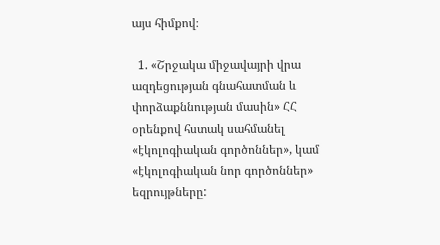այս հիմքով։

  1. «Շրջակա միջավայրի վրա ազդեցության գնահատման և փորձաքննության մասին» ՀՀ օրենքով հստակ սահմանել «էկոլոգիական գործոններ», կամ «էկոլոգիական նոր գործոններ» եզրույթները: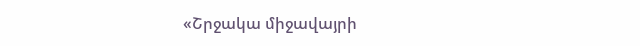«Շրջակա միջավայրի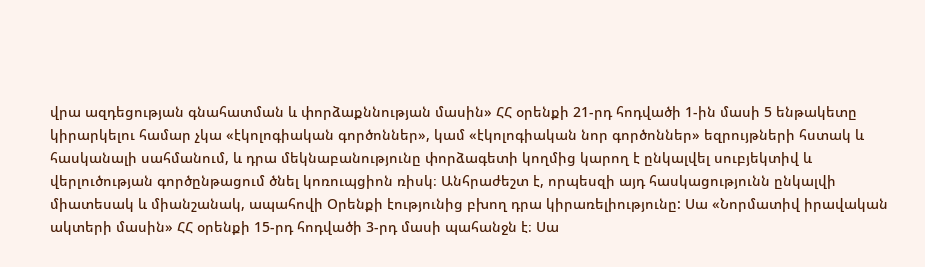վրա ազդեցության գնահատման և փորձաքննության մասին» ՀՀ օրենքի 21-րդ հոդվածի 1-ին մասի 5 ենթակետը կիրարկելու համար չկա «էկոլոգիական գործոններ», կամ «էկոլոգիական նոր գործոններ» եզրույթների հստակ և հասկանալի սահմանում, և դրա մեկնաբանությունը փորձագետի կողմից կարող է ընկալվել սուբյեկտիվ և վերլուծության գործընթացում ծնել կոռուպցիոն ռիսկ։ Անհրաժեշտ է, որպեսզի այդ հասկացությունն ընկալվի միատեսակ և միանշանակ, ապահովի Օրենքի էությունից բխող դրա կիրառելիությունը: Սա «Նորմատիվ իրավական ակտերի մասին» ՀՀ օրենքի 15-րդ հոդվածի 3-րդ մասի պահանջն է։ Սա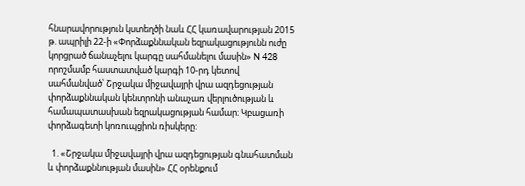հնարավորություն կստեղծի նաև ՀՀ կառավարության 2015 թ. ապրիլի 22-ի «Փորձաքննական եզրակացությունն ուժը կորցրած ճանաչելու կարգը սահմանելու մասին» N 428 որոշմամբ հաստատված կարգի 10-րդ կետով սահմանված՝ Շրջակա միջավայրի վրա ազդեցության փորձաքննական կենտրոնի անաչառ վերլուծության և համապատասխան եզրակացության համար։ Կբացառի փորձագետի կոռուպցիոն ռիսկերը:

  1. «Շրջակա միջավայրի վրա ազդեցության գնահատման և փորձաքննության մասին» ՀՀ օրենքում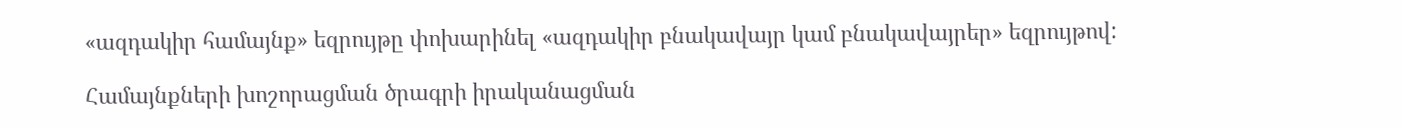«ազդակիր համայնք» եզրույթը փոխարինել «ազդակիր բնակավայր կամ բնակավայրեր» եզրույթով:

Համայնքների խոշորացման ծրագրի իրականացման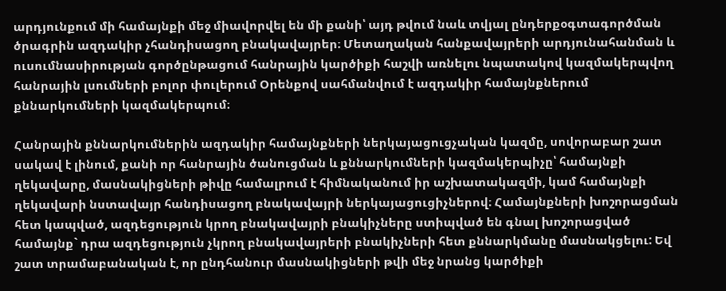արդյունքում մի համայնքի մեջ միավորվել են մի քանի՝ այդ թվում նաև տվյալ ընդերքօգտագործման ծրագրին ազդակիր չհանդիսացող բնակավայրեր։ Մետաղական հանքավայրերի արդյունահանման և ուսումնասիրության գործընթացում հանրային կարծիքի հաշվի առնելու նպատակով կազմակերպվող հանրային լսումների բոլոր փուլերում Օրենքով սահմանվում է ազդակիր համայնքներում քննարկումների կազմակերպում։

Հանրային քննարկումներին ազդակիր համայնքների ներկայացուցչական կազմը, սովորաբար շատ սակավ է լինում, քանի որ հանրային ծանուցման և քննարկումների կազմակերպիչը՝ համայնքի ղեկավարը, մասնակիցների թիվը համալրում է հիմնականում իր աշխատակազմի, կամ համայնքի ղեկավարի նստավայր հանդիսացող բնակավայրի ներկայացուցիչներով։ Համայնքների խոշորացման հետ կապված, ազդեցություն կրող բնակավայրի բնակիչները ստիպված են գնալ խոշորացված համայնք` դրա ազդեցություն չկրող բնակավայրերի բնակիչների հետ քննարկմանը մասնակցելու: Եվ շատ տրամաբանական է, որ ընդհանուր մասնակիցների թվի մեջ նրանց կարծիքի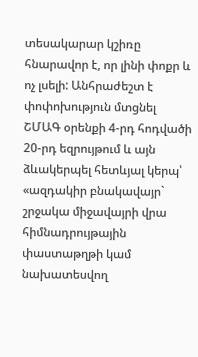տեսակարար կշիռը հնարավոր է, որ լինի փոքր և ոչ լսելի: Անհրաժեշտ է փոփոխություն մտցնել ՇՄԱԳ օրենքի 4-րդ հոդվածի 20-րդ եզրույթում և այն ձևակերպել հետևյալ կերպ՝ «ազդակիր բնակավայր` շրջակա միջավայրի վրա հիմնադրույթային փաստաթղթի կամ նախատեսվող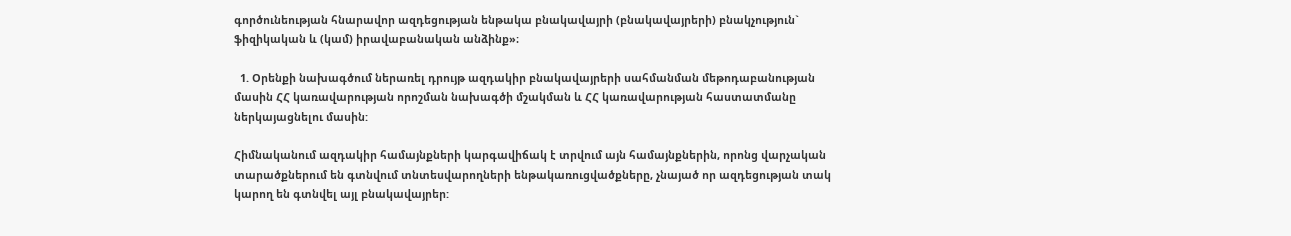գործունեության հնարավոր ազդեցության ենթակա բնակավայրի (բնակավայրերի) բնակչություն` ֆիզիկական և (կամ) իրավաբանական անձինք»։

  1. Օրենքի նախագծում ներառել դրույթ ազդակիր բնակավայրերի սահմանման մեթոդաբանության մասին ՀՀ կառավարության որոշման նախագծի մշակման և ՀՀ կառավարության հաստատմանը ներկայացնելու մասին:

Հիմնականում ազդակիր համայնքների կարգավիճակ է տրվում այն համայնքներին, որոնց վարչական տարածքներում են գտնվում տնտեսվարողների ենթակառուցվածքները, չնայած որ ազդեցության տակ կարող են գտնվել այլ բնակավայրեր: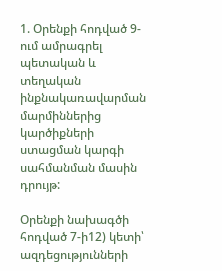1. Օրենքի հոդված 9-ում ամրագրել պետական և տեղական ինքնակառավարման մարմիններից կարծիքների ստացման կարգի սահմանման մասին դրույթ:

Օրենքի նախագծի հոդված 7-ի12) կետի՝ ազդեցությունների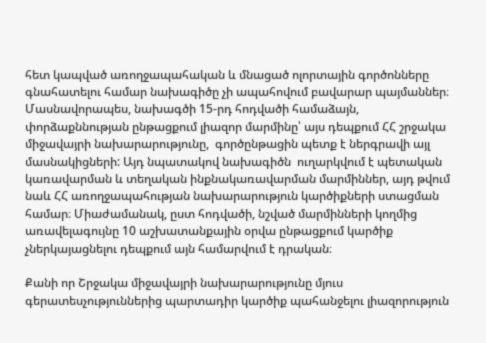հետ կապված առողջապահական և մնացած ոլորտային գործոնները գնահատելու համար նախագիծը չի ապահովում բավարար պայմաններ։ Մասնավորապես, նախագծի 15-րդ հոդվածի համաձայն, փորձաքննության ընթացքում լիազոր մարմինը՝ այս դեպքում ՀՀ շրջակա միջավայրի նախարարությունը,  գործընթացին պետք է ներգրավի այլ մասնակիցների: Այդ նպատակով նախագիծն  ուղարկվում է պետական կառավարման և տեղական ինքնակառավարման մարմիններ, այդ թվում նաև ՀՀ առողջապահության նախարարություն կարծիքների ստացման համար։ Միաժամանակ, ըստ հոդվածի, նշված մարմինների կողմից առավելագույնը 10 աշխատանքային օրվա ընթացքում կարծիք չներկայացնելու դեպքում այն համարվում է դրական։

Քանի որ Շրջակա միջավայրի նախարարությունը մյուս գերատեսչություններից պարտադիր կարծիք պահանջելու լիազորություն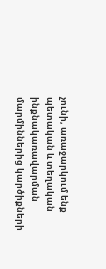չունի, առաջարկում ենք պետական և տեղական ինքնակառավարման մարմիններից կարծիքների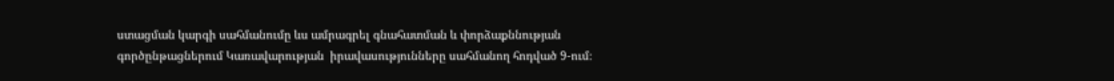ստացման կարգի սահմանումը ևս ամրագրել գնահատման և փորձաքննության գործընթացներում Կառավարության  իրավասությունները սահմանող հոդված 9-ում։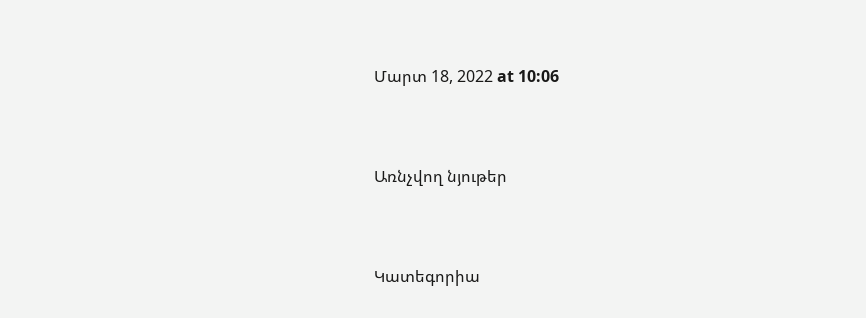Մարտ 18, 2022 at 10:06


Առնչվող նյութեր


Կատեգորիա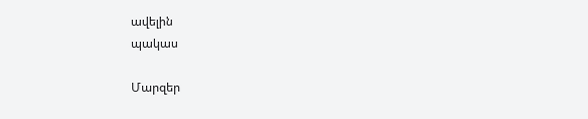ավելին
պակաս

Մարզեր